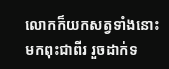លោកក៏យកសត្វទាំងនោះមកពុះជាពីរ រួចដាក់ទ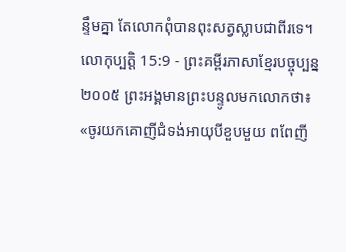ន្ទឹមគ្នា តែលោកពុំបានពុះសត្វស្លាបជាពីរទេ។
លោកុប្បត្តិ 15:9 - ព្រះគម្ពីរភាសាខ្មែរបច្ចុប្បន្ន ២០០៥ ព្រះអង្គមានព្រះបន្ទូលមកលោកថា៖ «ចូរយកគោញីជំទង់អាយុបីខួបមួយ ពពែញី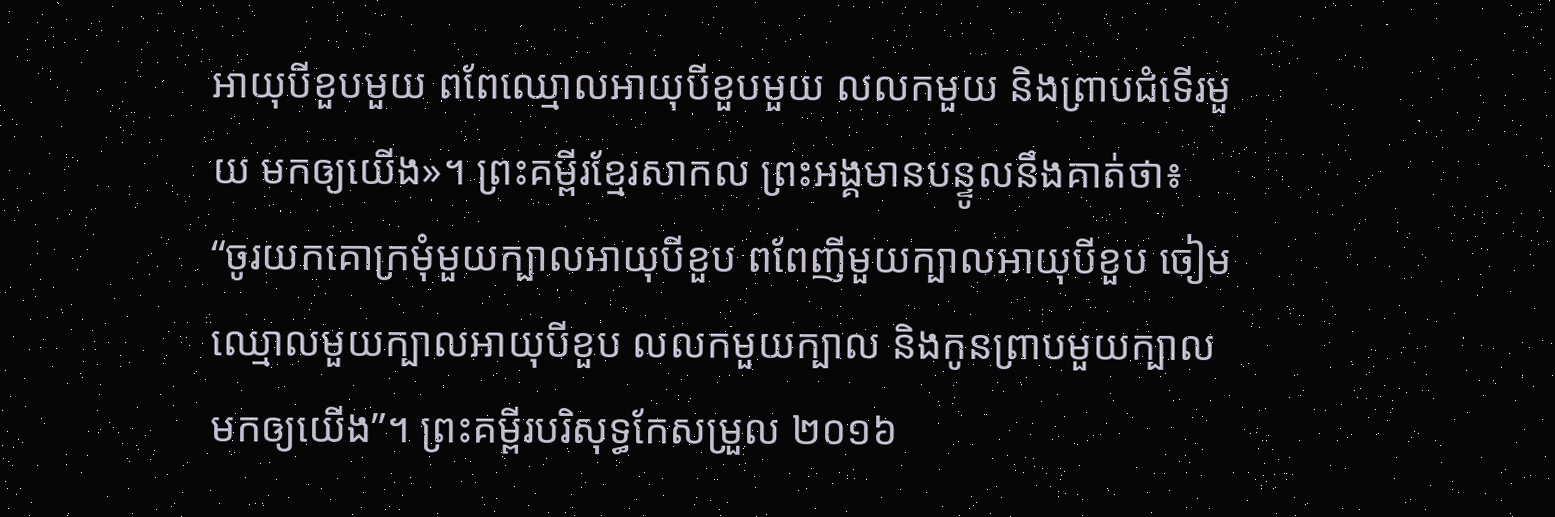អាយុបីខួបមួយ ពពែឈ្មោលអាយុបីខួបមួយ លលកមួយ និងព្រាបជំទើរមួយ មកឲ្យយើង»។ ព្រះគម្ពីរខ្មែរសាកល ព្រះអង្គមានបន្ទូលនឹងគាត់ថា៖ “ចូរយកគោក្រមុំមួយក្បាលអាយុបីខួប ពពែញីមួយក្បាលអាយុបីខួប ចៀមឈ្មោលមួយក្បាលអាយុបីខួប លលកមួយក្បាល និងកូនព្រាបមួយក្បាលមកឲ្យយើង”។ ព្រះគម្ពីរបរិសុទ្ធកែសម្រួល ២០១៦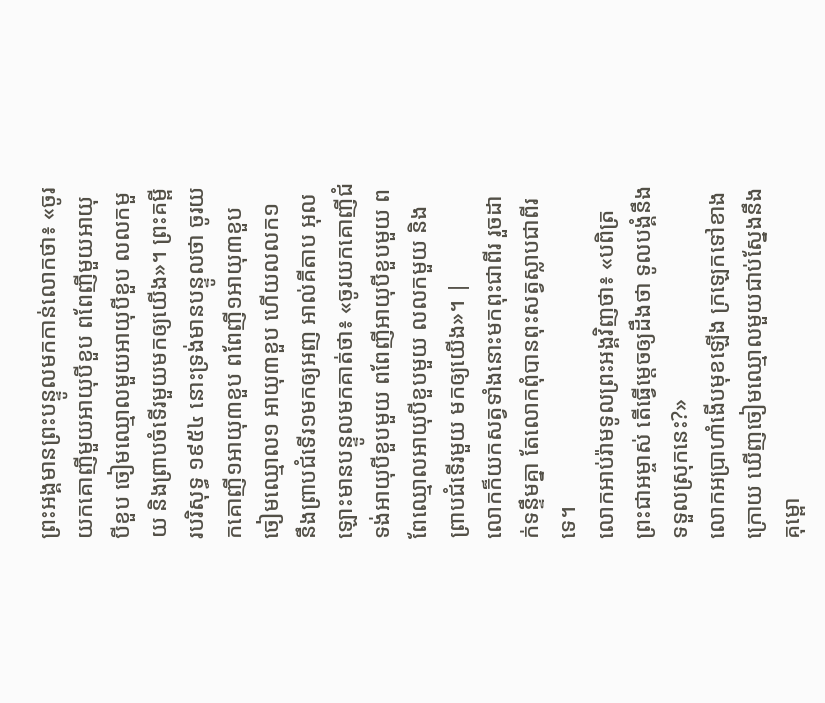ព្រះអង្គមានព្រះបន្ទូលមកកាន់លោកថា៖ «ចូរយកគោញីមួយអាយុបីខួប ពពែញីមួយអាយុបីខួប ចៀមឈ្មោលមួយអាយុបីខួប លលកមួយ និងព្រាបចំទើរមួយមកឲ្យយើង»។ ព្រះគម្ពីរបរិសុទ្ធ ១៩៥៤ នោះទ្រង់មានបន្ទូលថា ចូរយកគោញី១អាយុ៣ខួប ពពែញី១អាយុ៣ខួប ចៀមឈ្មោល១ អាយុ៣ខួប ហើយលលក១ នឹងព្រាបជំទើរ១មកឲ្យអញ អាល់គីតាប អុលឡោះមានបន្ទូលមកគាត់ថា៖ «ចូរយកគោញីជំទង់អាយុបីខួបមួយ ពពែញីអាយុបីខួបមួយ ពពែឈ្មោលអាយុបីខួបមួយ លលកមួយ និងព្រាបជំទើរមួយ មកឲ្យយើង»។ |
លោកក៏យកសត្វទាំងនោះមកពុះជាពីរ រួចដាក់ទន្ទឹមគ្នា តែលោកពុំបានពុះសត្វស្លាបជាពីរទេ។
លោកអាប់រ៉ាមទូលព្រះអង្គវិញថា៖ «បពិត្រព្រះជាអម្ចាស់ តើធ្វើម្ដេចឲ្យដឹងថា ទូលបង្គំនឹងទទួលស្រុកនេះ?»
លោកអប្រាហាំងើបមុខឡើង ក្រឡេកទៅខាងក្រោយ ឃើញចៀមឈ្មោលមួយជាប់ស្នែងនឹងគុម្ពោ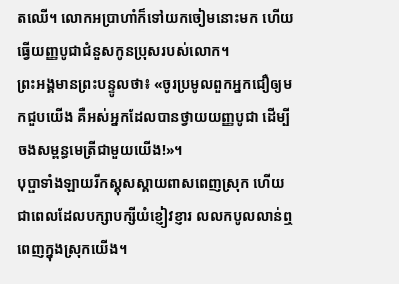តឈើ។ លោកអប្រាហាំក៏ទៅយកចៀមនោះមក ហើយធ្វើយញ្ញបូជាជំនួសកូនប្រុសរបស់លោក។
ព្រះអង្គមានព្រះបន្ទូលថា៖ «ចូរប្រមូលពួកអ្នកជឿឲ្យមកជួបយើង គឺអស់អ្នកដែលបានថ្វាយយញ្ញបូជា ដើម្បីចងសម្ពន្ធមេត្រីជាមួយយើង!»។
បុប្ផាទាំងឡាយរីកស្គុសស្គាយពាសពេញស្រុក ហើយជាពេលដែលបក្សាបក្សីយំខ្ញៀវខ្ញារ លលកបូលលាន់ឮពេញក្នុងស្រុកយើង។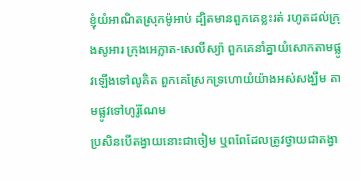ខ្ញុំយំអាណិតស្រុកម៉ូអាប់ ដ្បិតមានពួកគេខ្លះរត់ រហូតដល់ក្រុងសូអារ ក្រុងអេក្លាត-សេលីស្យ៉ា ពួកគេនាំគ្នាយំសោកតាមផ្លូវឡើងទៅលូគិត ពួកគេស្រែកទ្រហោយំយ៉ាងអស់សង្ឃឹម តាមផ្លូវទៅហូរ៉ូណែម
ប្រសិនបើតង្វាយនោះជាចៀម ឬពពែដែលត្រូវថ្វាយជាតង្វា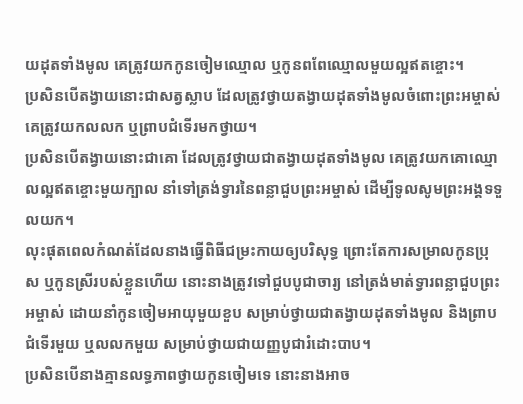យដុតទាំងមូល គេត្រូវយកកូនចៀមឈ្មោល ឬកូនពពែឈ្មោលមួយល្អឥតខ្ចោះ។
ប្រសិនបើតង្វាយនោះជាសត្វស្លាប ដែលត្រូវថ្វាយតង្វាយដុតទាំងមូលចំពោះព្រះអម្ចាស់ គេត្រូវយកលលក ឬព្រាបជំទើរមកថ្វាយ។
ប្រសិនបើតង្វាយនោះជាគោ ដែលត្រូវថ្វាយជាតង្វាយដុតទាំងមូល គេត្រូវយកគោឈ្មោលល្អឥតខ្ចោះមួយក្បាល នាំទៅត្រង់ទ្វារនៃពន្លាជួបព្រះអម្ចាស់ ដើម្បីទូលសូមព្រះអង្គទទួលយក។
លុះផុតពេលកំណត់ដែលនាងធ្វើពិធីជម្រះកាយឲ្យបរិសុទ្ធ ព្រោះតែការសម្រាលកូនប្រុស ឬកូនស្រីរបស់ខ្លួនហើយ នោះនាងត្រូវទៅជួបបូជាចារ្យ នៅត្រង់មាត់ទ្វារពន្លាជួបព្រះអម្ចាស់ ដោយនាំកូនចៀមអាយុមួយខួប សម្រាប់ថ្វាយជាតង្វាយដុតទាំងមូល និងព្រាបជំទើរមួយ ឬលលកមួយ សម្រាប់ថ្វាយជាយញ្ញបូជារំដោះបាប។
ប្រសិនបើនាងគ្មានលទ្ធភាពថ្វាយកូនចៀមទេ នោះនាងអាច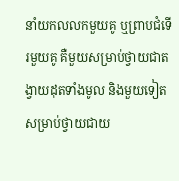នាំយកលលកមួយគូ ឬព្រាបជំទើរមួយគូ គឺមួយសម្រាប់ថ្វាយជាតង្វាយដុតទាំងមូល និងមួយទៀតសម្រាប់ថ្វាយជាយ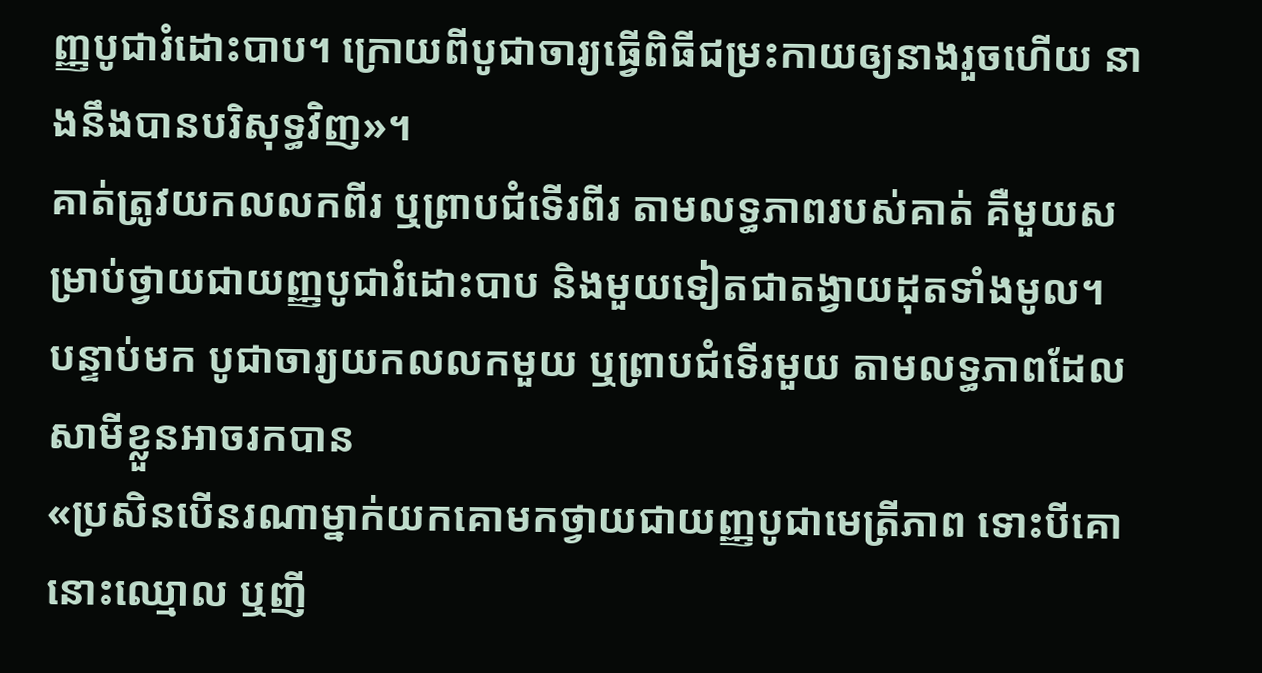ញ្ញបូជារំដោះបាប។ ក្រោយពីបូជាចារ្យធ្វើពិធីជម្រះកាយឲ្យនាងរួចហើយ នាងនឹងបានបរិសុទ្ធវិញ»។
គាត់ត្រូវយកលលកពីរ ឬព្រាបជំទើរពីរ តាមលទ្ធភាពរបស់គាត់ គឺមួយសម្រាប់ថ្វាយជាយញ្ញបូជារំដោះបាប និងមួយទៀតជាតង្វាយដុតទាំងមូល។
បន្ទាប់មក បូជាចារ្យយកលលកមួយ ឬព្រាបជំទើរមួយ តាមលទ្ធភាពដែលសាមីខ្លួនអាចរកបាន
«ប្រសិនបើនរណាម្នាក់យកគោមកថ្វាយជាយញ្ញបូជាមេត្រីភាព ទោះបីគោនោះឈ្មោល ឬញី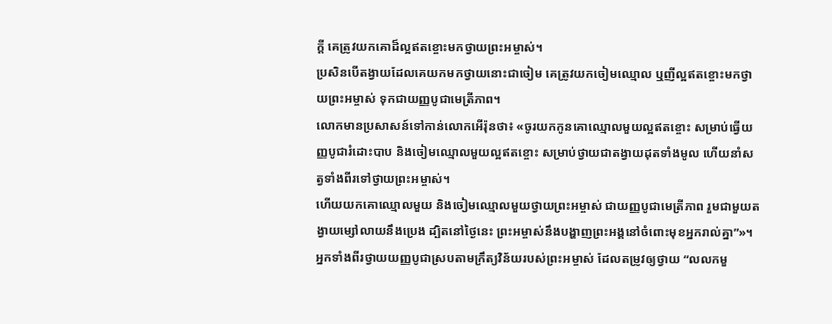ក្ដី គេត្រូវយកគោដ៏ល្អឥតខ្ចោះមកថ្វាយព្រះអម្ចាស់។
ប្រសិនបើតង្វាយដែលគេយកមកថ្វាយនោះជាចៀម គេត្រូវយកចៀមឈ្មោល ឬញីល្អឥតខ្ចោះមកថ្វាយព្រះអម្ចាស់ ទុកជាយញ្ញបូជាមេត្រីភាព។
លោកមានប្រសាសន៍ទៅកាន់លោកអើរ៉ុនថា៖ «ចូរយកកូនគោឈ្មោលមួយល្អឥតខ្ចោះ សម្រាប់ធ្វើយញ្ញបូជារំដោះបាប និងចៀមឈ្មោលមួយល្អឥតខ្ចោះ សម្រាប់ថ្វាយជាតង្វាយដុតទាំងមូល ហើយនាំសត្វទាំងពីរទៅថ្វាយព្រះអម្ចាស់។
ហើយយកគោឈ្មោលមួយ និងចៀមឈ្មោលមួយថ្វាយព្រះអម្ចាស់ ជាយញ្ញបូជាមេត្រីភាព រួមជាមួយតង្វាយម្សៅលាយនឹងប្រេង ដ្បិតនៅថ្ងៃនេះ ព្រះអម្ចាស់នឹងបង្ហាញព្រះអង្គនៅចំពោះមុខអ្នករាល់គ្នា”»។
អ្នកទាំងពីរថ្វាយយញ្ញបូជាស្របតាមក្រឹត្យវិន័យរបស់ព្រះអម្ចាស់ ដែលតម្រូវឲ្យថ្វាយ “លលកមួ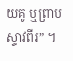យគូ ឬព្រាបស្ទាវពីរ” ។